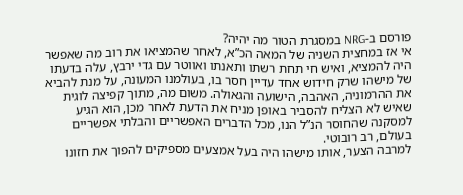פורסם ב-NRG במסגרת הטור מה יהיה?
אי אז במחצית השניה של המאה הכ”א, לאחר שהמציאו את רוב מה שאפשר היה להמציא, ואיש חי תחת רשתו ותאנתו ואווטר עם גדי ירבץ, עלה בדעתו של מישהו שרק חידוש אחד עדיין חסר בו, בעולמנו המעונה, על מנת להביא את ההרמוניה, האהבה, הישועה והגאולה. משום מה, מתוך קפיצה לוגית שאיש לא הצליח להסביר באופן מניח את הדעת לאחר מכן, הוא הגיע למסקנה שהחוסר הנ”ל הנו, מכל הדברים האפשריים והבלתי אפשריים בעולם, רב רובוטי.
למרבה הצער, אותו מישהו היה בעל אמצעים מספיקים להפוך את חזונו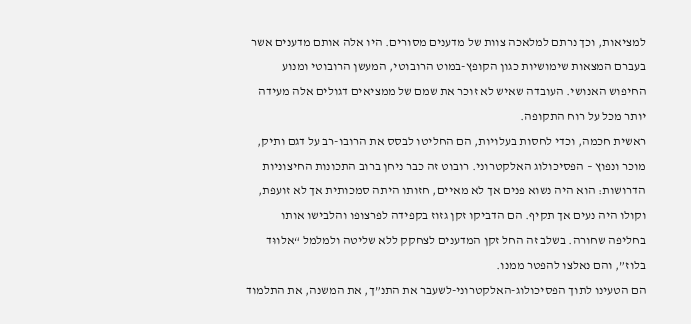למציאות, וכך נרתם למלאכה צוות של מדענים מסורים. היו אלה אותם מדענים אשר בעברם המצאות שימושיות כגון הקופץ-במוט הרובוטי, המעשן הרובוטי ומנוע החיפוש האנושי. העובדה שאיש לא זוכר את שמם של ממציאים דגולים אלה מעידה יותר מכל על רוח התקופה.
ראשית חכמה, וכדי לחסות בעלויות, הם החליטו לבסס את הרובו-רב על דגם ותיק, מוכר ונפוץ – הפסיכולוג האלקטרוני. רובוט זה כבר ניחן ברוב התכונות החיצוניות הדרושות: הוא היה נשוא פנים אך לא מאיים, חזותו היתה סמכותית אך לא זועפת, וקולו היה נעים אך תקיף. הם הדביקו זקן גזוז בקפידה לפרצופו והלבישו אותו בחליפה שחורה. בשלב זה החל זקן המדענים לצחקק ללא שליטה ולמלמל “אלווּד בלוז”, והם נאלצו להפטר ממנו.
הם הטעינו לתוך הפסיכולוג-האלקטרוני-לשעבר את התנ”ך, את המשנה, את התלמוד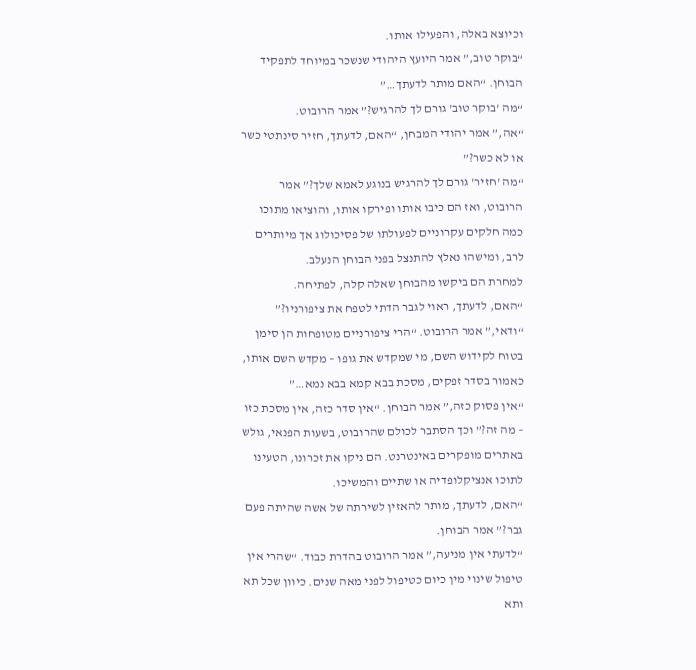וכיוצא באלה, והפעילו אותו.
“בוקר טוב,” אמר היועץ היהודי שנשכר במיוחד לתפקיד הבוחן. “האם מותר לדעתך…”
“מה 'בוקר טוב' גורם לך להרגיש?” אמר הרובוט.
“אה,” אמר יהודי המבחן, “האם, לדעתך, חזיר סינתטי כשר או לא כשר?”
“מה 'חזיר' גורם לך להרגיש בנוגע לאמא שלך?” אמר הרובוט, ואז הם כיבו אותו ופירקו אותו, והוציאו מתוכו כמה חלקים עקרוניים לפעולתו של פסיכולוג אך מיותרים לרב, ומישהו נאלץ להתנצל בפני הבוחן הנעלב.
למחרת הם ביקשו מהבוחן שאלה קלה, לפתיחה.
“האם, לדעתך, ראוי לגבר הדתי לטפח את ציפורניו?”
“ודאי,” אמר הרובוט. “הרי ציפורניים מטופחות הן סימן בטוח לקידוש השם, מי שמקדש את גופו – מקדש השם אותו, כאמור בסדר זפקים, מסכת בבא קמא בבא נמא…”
“אין פסוק כזה,” אמר הבוחן. “אין סדר כזה, אין מסכת כזו – מה זה?” וכך הסתבר לכולם שהרובוט, בשעות הפנאי, גולש באתרים מופקרים באינטרנט. הם ניקו את זכרונו, הטעינו לתוכו אנציקלופדיה או שתיים והמשיכו.
“האם, לדעתך, מותר להאזין לשירתה של אשה שהיתה פעם גבר?” אמר הבוחן.
“לדעתי אין מניעה,” אמר הרובוט בהדרת כבוד. “שהרי אין טיפול שינוי מין כיום כטיפול לפני מאה שנים. כיוון שכל תא ותא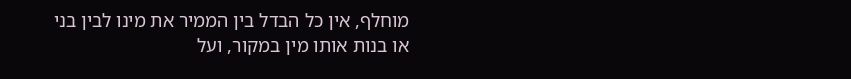מוחלף, אין כל הבדל בין הממיר את מינו לבין בני או בנות אותו מין במקור, ועל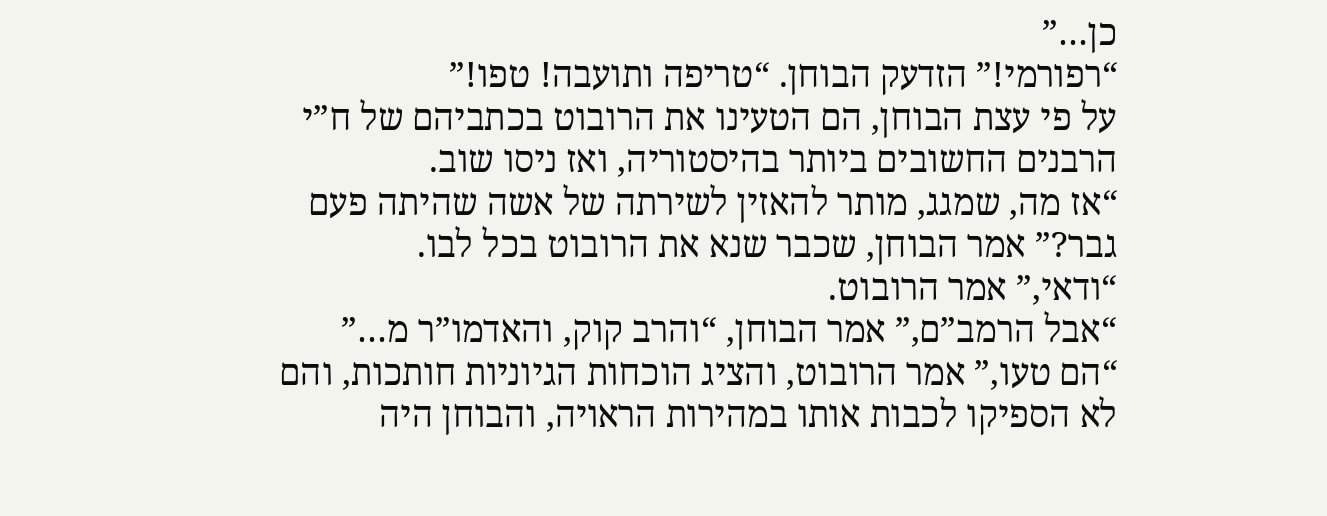כן…”
“רפורמי!” הזדעק הבוחן. “טריפה ותועבה! טפו!”
על פי עצת הבוחן, הם הטעינו את הרובוט בכתביהם של ח”י הרבנים החשובים ביותר בהיסטוריה, ואז ניסו שוב.
“אז מה, שמגג, מותר להאזין לשירתה של אשה שהיתה פעם גבר?” אמר הבוחן, שכבר שנא את הרובוט בכל לבו.
“ודאי,” אמר הרובוט.
“אבל הרמב”ם,” אמר הבוחן, “והרב קוק, והאדמו”ר מ…”
“הם טעו,” אמר הרובוט, והציג הוכחות הגיוניות חותכות, והם לא הספיקו לכבות אותו במהירות הראויה, והבוחן היה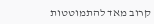קרוב מאד להתמוטטות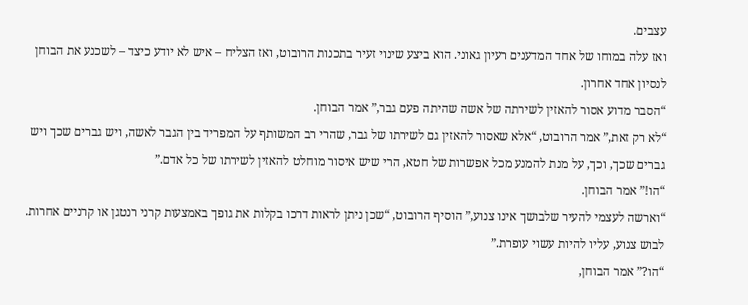עצבים.
ואז עלה במוחו של אחד המדענים רעיון גאוני. הוא ביצע שינוי זעיר בתכנות הרובוט, ואז הצליח – איש לא יודע כיצד – לשכנע את הבוחן לנסיון אחד אחרון.
“הסבר מדוע אסור להאזין לשירתה של אשה שהיתה פעם גבר,” אמר הבוחן.
“לא רק זאת,” אמר הרובוט, “אלא שאסור להאזין גם לשירתו של גבר, שהרי רב המשותף על המפריד בין הגבר לאשה, ויש גברים שכך ויש גברים שכך, וכך, על מנת להמנע מכל אפשרות של חטא, הרי שיש איסור מוחלט להאזין לשירתו של כל אדם.”
“הו!” אמר הבוחן.
“וארשה לעצמי להעיר שלבושך אינו צנוע,” הוסיף הרובוט, “שכן ניתן לראות דרכו בקלות את גופך באמצעות קרני רנטגן או קרניים אחרות. לבוש צנוע, עליו להיות עשוי עופרת.”
“הו?” אמר הבוחן,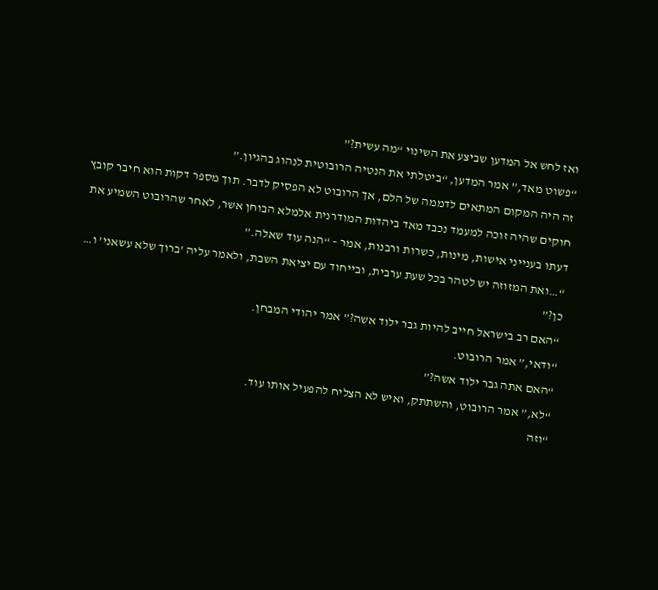ואז לחש אל המדען שביצע את השינוי “מה עשית?”
“פשוט מאד,” אמר המדען, “ביטלתי את הנטיה הרובוטית לנהוג בהגיון.”
זה היה המקום המתאים לדממה של הלם, אך הרובוט לא הפסיק לדבר. תוך מספר דקות הוא חיבר קובץ חוקים שהיה זוכה למעמד נכבד מאד ביהדות המודרנית אלמלא הבוחן אשר, לאחר שהרובוט השמיע את דעתו בענייני אישות, מינות, כשרות ורבנות, אמר – “הנה עוד שאלה.”
“…ואת המזוזה יש לטהר בכל שעת ערבית, ובייחוד עם יציאת השבת, ולאמר עליה 'ברוך שלא עשאני' ו… כן?”
“האם רב בישראל חייב להיות גבר ילוד אשה?” אמר יהודי המבחן.
“ודאי,” אמר הרובוט.
“האם אתה גבר ילוד אשה?”
“לא,” אמר הרובוט, והשתתק, ואיש לא הצליח להפעיל אותו עוד.
“וזה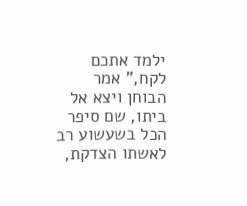ילמד אתכם לקח,” אמר הבוחן ויצא אל ביתו, שם סיפר הכל בשעשוע רב לאשתו הצדקת,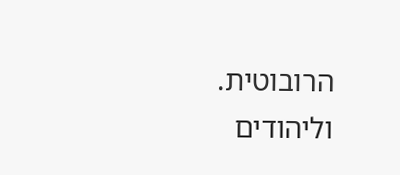הרובוטית.
וליהודים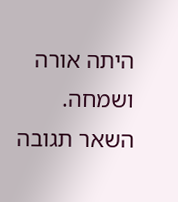היתה אורה ושמחה.
השאר תגובה